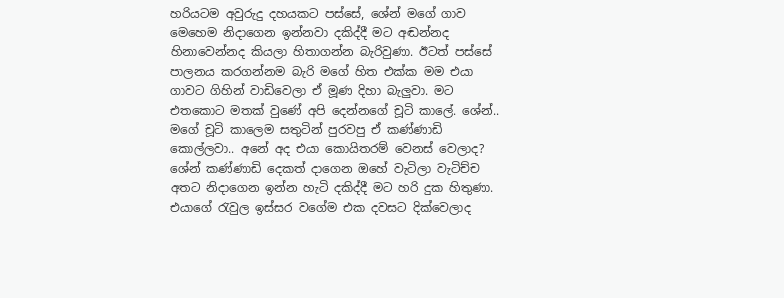හරියටම අවුරුදු දහයකට පස්සේ, ශේන් මගේ ගාව මෙහෙම නිදාගෙන ඉන්නවා දකිද්දී මට අඬන්නද හිනාවෙන්නද කියලා හිතාගන්න බැරිවුණා. ඊටත් පස්සේ පාලනය කරගන්නම බැරි මගේ හිත එක්ක මම එයා ගාවට ගිහින් වාඩිවෙලා ඒ මූණ දිහා බැලුවා. මට එතකොට මතක් වුණේ අපි දෙන්නගේ චූටි කාලේ. ශේන්.. මගේ චූටි කාලෙම සතුටින් පුරවපු ඒ කණ්ණාඩි කොල්ලවා.. අනේ අද එයා කොයිතරම් වෙනස් වෙලාද?
ශේන් කණ්ණාඩි දෙකත් දාගෙන ඔහේ වැටිලා වැටිච්ච අතට නිදාගෙන ඉන්න හැටි දකිද්දී මට හරි දුක හිතුණා. එයාගේ රැවුල ඉස්සර වගේම එක දවසට දික්වෙලාද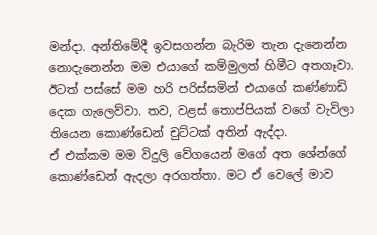මන්දා. අන්තිමේදී ඉවසගන්න බැරිම තැන දැනෙන්න නොදැනෙන්න මම එයාගේ කම්මුලත් හිමීට අතගෑවා. ඊටත් පස්සේ මම හරි පරිස්සමින් එයාගේ කණ්ණාඩි දෙක ගැලෙව්වා. තව, වළස් තොප්පියක් වගේ වැවිලා තියෙන කොණ්ඩෙන් චුට්ටක් අතින් ඇද්දා.
ඒ එක්කම මම විදුලි වේගයෙන් මගේ අත ශේන්ගේ කොණ්ඩෙන් ඇදලා අරගත්තා. මට ඒ වෙලේ මාව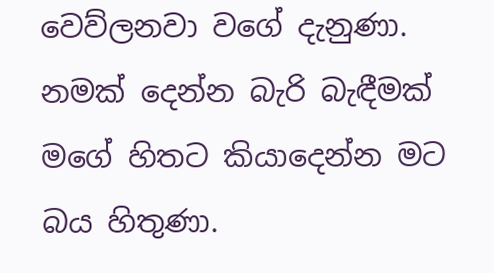වෙව්ලනවා වගේ දැනුණා. නමක් දෙන්න බැරි බැඳීමක් මගේ හිතට කියාදෙන්න මට බය හිතුණා.